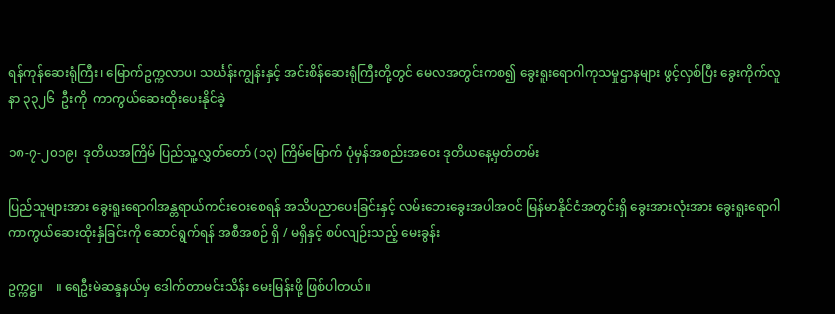ရန်ကုန်ဆေးရုံကြီး၊ မြောက်ဥက္ကလာပ၊ သင်္ဃန်းကျွန်းနှင့် အင်းစိန်ဆေးရုံကြီးတို့တွင် မေလအတွင်းကစ၍ ခွေးရူးရောဂါကုသမှုဌာနများ ဖွင့်လှစ်ပြီး ခွေးကိုက်လူနာ ၃၃၂၆  ဦးကို  ကာကွယ်ဆေးထိုးပေးနိုင်ခဲ့

၁၈-၇-၂၀၁၉၊  ဒုတိယအကြိမ် ပြည်သူ့လွှတ်တော် (၁၃) ကြိမ်မြောက် ပုံမှန်အစည်းအဝေး ဒုတိယနေ့မှတ်တမ်း

ပြည်သူများအား ခွေးရူးရောဂါအန္တရာယ်ကင်းဝေးစေရန် အသိပညာပေးခြင်းနှင့် လမ်းဘေးခွေးအပါအဝင် မြန်မာနိုင်ငံအတွင်းရှိ ခွေးအားလုံးအား ခွေးရူးရောဂါ ကာကွယ်ဆေးထိုးနှံခြင်းကို ဆောင်ရွက်ရန် အစီအစဉ် ရှိ / မရှိနှင့် စပ်လျဉ်းသည့် မေးခွန်း

ဥက္ကဋ္ဌ။    ။ ရေဦးမဲဆန္ဒနယ်မှ ဒေါက်တာမင်းသိန်း မေးမြန်းဖို့ ဖြစ်ပါတယ်။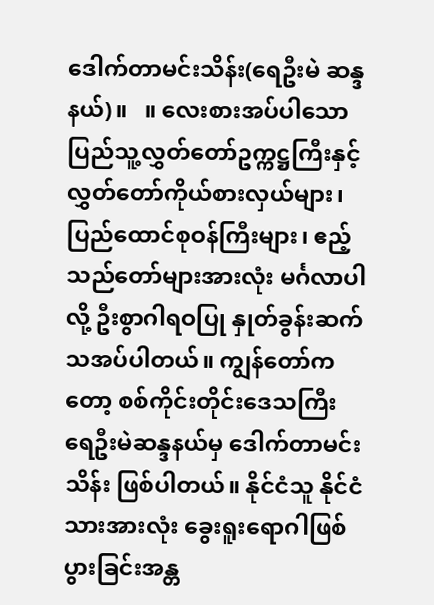ဒေါက်တာမင်းသိန်း(ရေဦးမဲ ဆန္ဒနယ်)။   ။ လေးစားအပ်ပါသော ပြည်သူ့လွှတ်တော်ဥက္ကဋ္ဌကြီးနှင့် လွှတ်တော်ကိုယ်စားလှယ်များ၊ ပြည်ထောင်စုဝန်ကြီးများ၊ ဧည့်သည်တော်များအားလုံး မင်္ဂလာပါလို့ ဦးစွာဂါရဝပြု နှုတ်ခွန်းဆက်သအပ်ပါတယ်။ ကျွန်တော်ကတော့ စစ်ကိုင်းတိုင်းဒေသကြီး ရေဦးမဲဆန္ဒနယ်မှ ဒေါက်တာမင်းသိန်း ဖြစ်ပါတယ်။ နိုင်ငံသူ နိုင်ငံသားအားလုံး ခွေးရူးရောဂါဖြစ်ပွားခြင်းအန္တ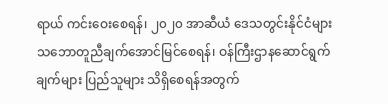ရာယ် ကင်းဝေးစေရန်၊ ၂၀၂၀ အာဆီယံ ဒေသတွင်းနိုင်ငံများ သဘောတူညီချက်အောင်မြင်စေရန်၊ ဝန်ကြီးဌာနဆောင်ရွက်ချက်များ ပြည်သူများ သိရှိစေရန်အတွက်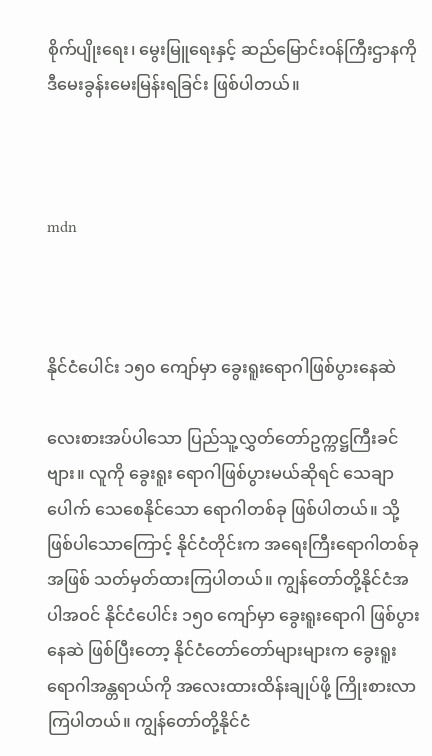စိုက်ပျိုးရေး၊ မွေးမြူရေးနှင့် ဆည်မြောင်းဝန်ကြီးဌာနကို ဒီမေးခွန်းမေးမြန်းရခြင်း ဖြစ်ပါတယ်။



mdn



နိုင်ငံပေါင်း ၁၅၀ ကျော်မှာ ခွေးရူးရောဂါဖြစ်ပွားနေဆဲ

လေးစားအပ်ပါသော ပြည်သူ့လွှတ်တော်ဥက္ကဋ္ဌကြီးခင်ဗျား။ လူကို ခွေးရူး ရောဂါဖြစ်ပွားမယ်ဆိုရင် သေချာပေါက် သေစေနိုင်သော ရောဂါတစ်ခု ဖြစ်ပါတယ်။ သို့ဖြစ်ပါသောကြောင့် နိုင်ငံတိုင်းက အရေးကြီးရောဂါတစ်ခုအဖြစ် သတ်မှတ်ထားကြပါတယ်။ ကျွန်တော်တို့နိုင်ငံအပါအဝင် နိုင်ငံပေါင်း ၁၅၀ ကျော်မှာ ခွေးရူးရောဂါ ဖြစ်ပွားနေဆဲ ဖြစ်ပြီးတော့ နိုင်ငံတော်တော်များများက ခွေးရူးရောဂါအန္တရာယ်ကို အလေးထားထိန်းချုပ်ဖို့ ကြိုးစားလာကြပါတယ်။ ကျွန်တော်တို့နိုင်ငံ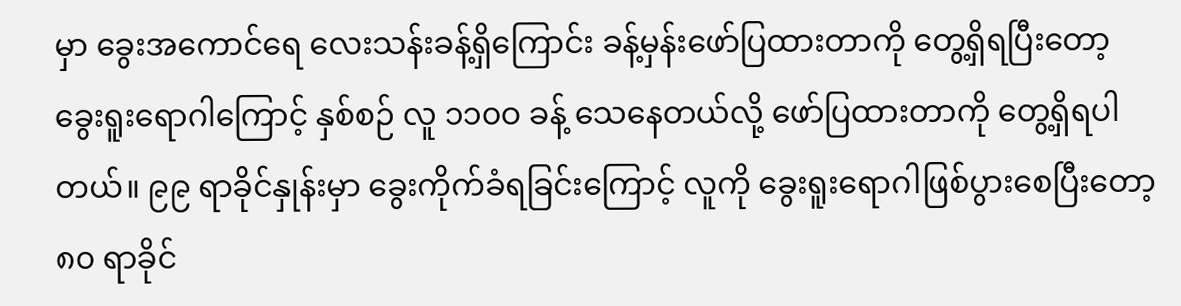မှာ ခွေးအကောင်ရေ လေးသန်းခန့်ရှိကြောင်း ခန့်မှန်းဖော်ပြထားတာကို တွေ့ရှိရပြီးတော့ ခွေးရူးရောဂါကြောင့် နှစ်စဉ် လူ ၁၁၀ဝ ခန့် သေနေတယ်လို့ ဖော်ပြထားတာကို တွေ့ရှိရပါတယ်။ ၉၉ ရာခိုင်နှုန်းမှာ ခွေးကိုက်ခံရခြင်းကြောင့် လူကို ခွေးရူးရောဂါဖြစ်ပွားစေပြီးတော့ ၈၀ ရာခိုင်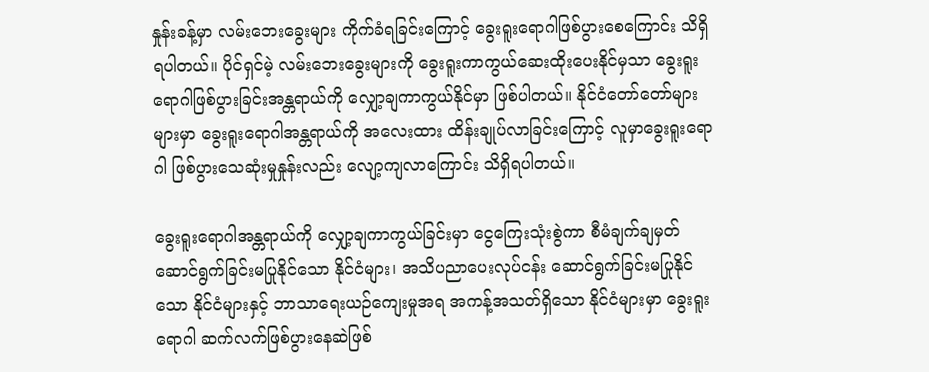နှုန်းခန့်မှာ လမ်းဘေးခွေးများ ကိုက်ခံရခြင်းကြောင့် ခွေးရူးရောဂါဖြစ်ပွားစေကြောင်း သိရှိရပါတယ်။ ပိုင်ရှင်မဲ့ လမ်းဘေးခွေးများကို ခွေးရူးကာကွယ်ဆေးထိုးပေးနိုင်မှသာ ခွေးရူးရောဂါဖြစ်ပွားခြင်းအန္တရာယ်ကို လျှော့ချကာကွယ်နိုင်မှာ ဖြစ်ပါတယ်။ နိုင်ငံတော်တော်များများမှာ ခွေးရူးရောဂါအန္တရာယ်ကို အလေးထား ထိန်းချုပ်လာခြင်းကြောင့် လူမှာခွေးရူးရောဂါ ဖြစ်ပွားသေဆုံးမှုနှုန်းလည်း လျော့ကျလာကြောင်း သိရှိရပါတယ်။

ခွေးရူးရောဂါအန္တရာယ်ကို လျှော့ချကာကွယ်ခြင်းမှာ ငွေကြေးသုံးစွဲကာ စီမံချက်ချမှတ်ဆောင်ရွက်ခြင်းမပြုနိုင်သော နိုင်ငံများ၊ အသိပညာပေးလုပ်ငန်း ဆောင်ရွက်ခြင်းမပြုနိုင်သော နိုင်ငံများနှင့် ဘာသာရေးယဉ်ကျေးမှုအရ အကန့်အသတ်ရှိသော နိုင်ငံများမှာ ခွေးရူးရောဂါ ဆက်လက်ဖြစ်ပွားနေဆဲဖြစ်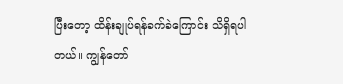ပြီးတော့ ထိန်းချုပ်ရန်ခက်ခဲကြောင်း သိရှိရပါတယ်။ ကျွန်တော်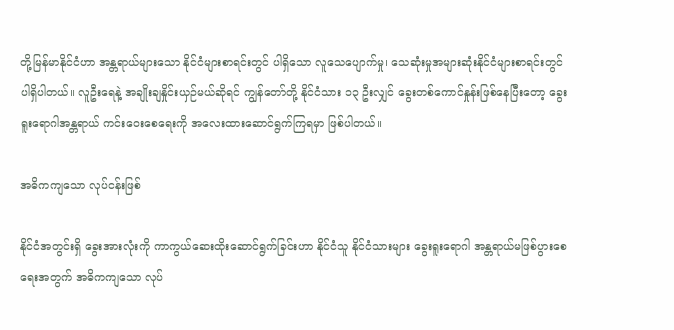တို့မြန်မာနိုင်ငံဟာ အန္တရာယ်များသော နိုင်ငံများစာရင်းတွင် ပါရှိသော လူသေပျောက်မှု၊ သေဆုံးမှုအများဆုံးနိုင်ငံများစာရင်းတွင် ပါရှိပါတယ်။ လူဦးရေနဲ့ အချိုးချနှိုင်းယှဉ်မယ်ဆိုရင် ကျွန်တော်တို့ နိုင်ငံသား ၁၃ ဦးလျှင် ခွေးတစ်ကောင်နှုန်းဖြစ်နေပြီးတော့ ခွေးရူးရောဂါအန္တရာယ် ကင်းဝေးစေရေးကို အလေးထားဆောင်ရွက်ကြရမှာ ဖြစ်ပါတယ်။

အဓိကကျသော လုပ်ငန်းဖြစ်

နိုင်ငံအတွင်းရှိ ခွေးအားလုံးကို ကာကွယ်ဆေးထိုးဆောင်ရွက်ခြင်းဟာ နိုင်ငံသူ နိုင်ငံသားများ ခွေးရူးရောဂါ အန္တရာယ်မဖြစ်ပွားစေရေးအတွက် အဓိကကျသော လုပ်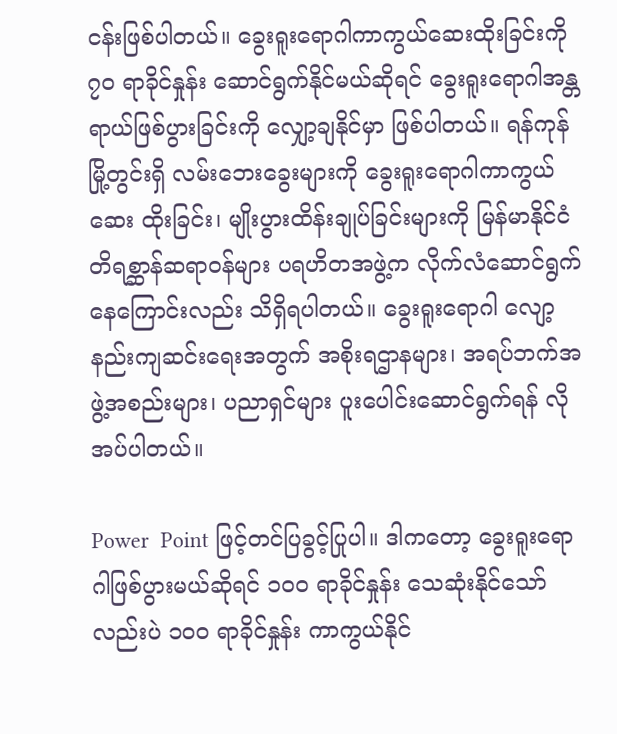ငန်းဖြစ်ပါတယ်။ ခွေးရူးရောဂါကာကွယ်ဆေးထိုးခြင်းကို ၇၀ ရာခိုင်နှုန်း ဆောင်ရွက်နိုင်မယ်ဆိုရင် ခွေးရူးရောဂါအန္တရာယ်ဖြစ်ပွားခြင်းကို လျှော့ချနိုင်မှာ ဖြစ်ပါတယ်။ ရန်ကုန်မြို့တွင်းရှိ လမ်းဘေးခွေးများကို ခွေးရူးရောဂါကာကွယ်ဆေး ထိုးခြင်း၊ မျိုးပွားထိန်းချုပ်ခြင်းများကို မြန်မာနိုင်ငံ တိရစ္ဆာန်ဆရာဝန်များ ပရဟိတအဖွဲ့က လိုက်လံဆောင်ရွက်နေကြောင်းလည်း သိရှိရပါတယ်။ ခွေးရူးရောဂါ လျော့နည်းကျဆင်းရေးအတွက် အစိုးရဌာနများ၊ အရပ်ဘက်အဖွဲ့အစည်းများ၊ ပညာရှင်များ ပူးပေါင်းဆောင်ရွက်ရန် လိုအပ်ပါတယ်။

Power  Point ဖြင့်တင်ပြခွင့်ပြုပါ။ ဒါကတော့ ခွေးရူးရောဂါဖြစ်ပွားမယ်ဆိုရင် ၁၀ဝ ရာခိုင်နှုန်း သေဆုံးနိုင်သော်လည်းပဲ ၁၀ဝ ရာခိုင်နှုန်း ကာကွယ်နိုင်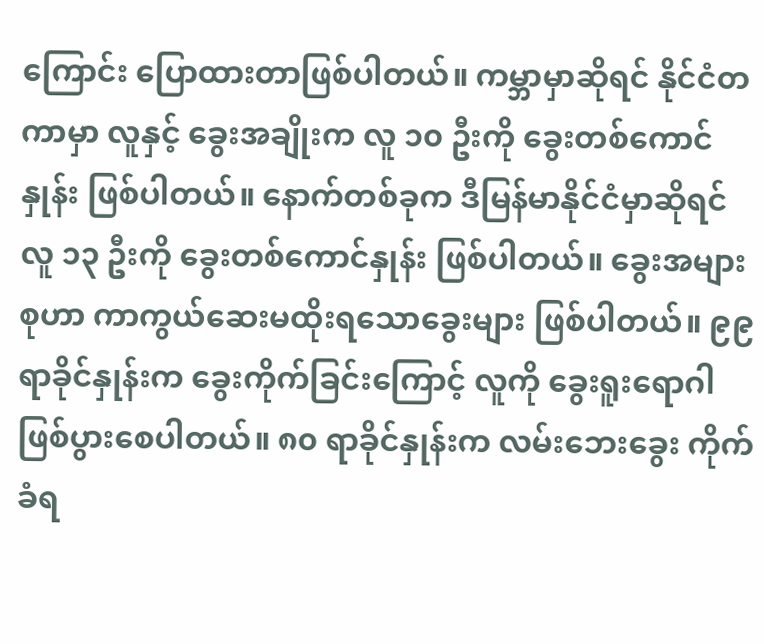ကြောင်း ပြောထားတာဖြစ်ပါတယ်။ ကမ္ဘာမှာဆိုရင် နိုင်ငံတကာမှာ လူနှင့် ခွေးအချိုးက လူ ၁၀ ဦးကို ခွေးတစ်ကောင်နှုန်း ဖြစ်ပါတယ်။ နောက်တစ်ခုက ဒီမြန်မာနိုင်ငံမှာဆိုရင် လူ ၁၃ ဦးကို ခွေးတစ်ကောင်နှုန်း ဖြစ်ပါတယ်။ ခွေးအများစုဟာ ကာကွယ်ဆေးမထိုးရသောခွေးများ ဖြစ်ပါတယ်။ ၉၉ ရာခိုင်နှုန်းက ခွေးကိုက်ခြင်းကြောင့် လူကို ခွေးရူးရောဂါဖြစ်ပွားစေပါတယ်။ ၈၀ ရာခိုင်နှုန်းက လမ်းဘေးခွေး ကိုက်ခံရ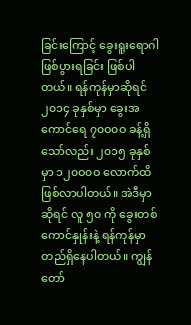ခြင်းကြောင့် ခွေးရူးရောဂါဖြစ်ပွားရခြင်း ဖြစ်ပါတယ်။ ရန်ကုန်မှာဆိုရင် ၂၀၁၄ ခုနှစ်မှာ ခွေးအကောင်ရေ ၇၀ဝ၀ဝ ခန့်ရှိသော်လည်း ၂၀၁၅ ခုနှစ်မှာ ၁၂၀ဝ၀ဝ လောက်ထိ ဖြစ်လာပါတယ်။ အဲဒီမှာဆိုရင် လူ ၅၀ ကို ခွေးတစ်ကောင်နှုန်းနဲ့ ရန်ကုန်မှာ တည်ရှိနေပါတယ်။ ကျွန်တော်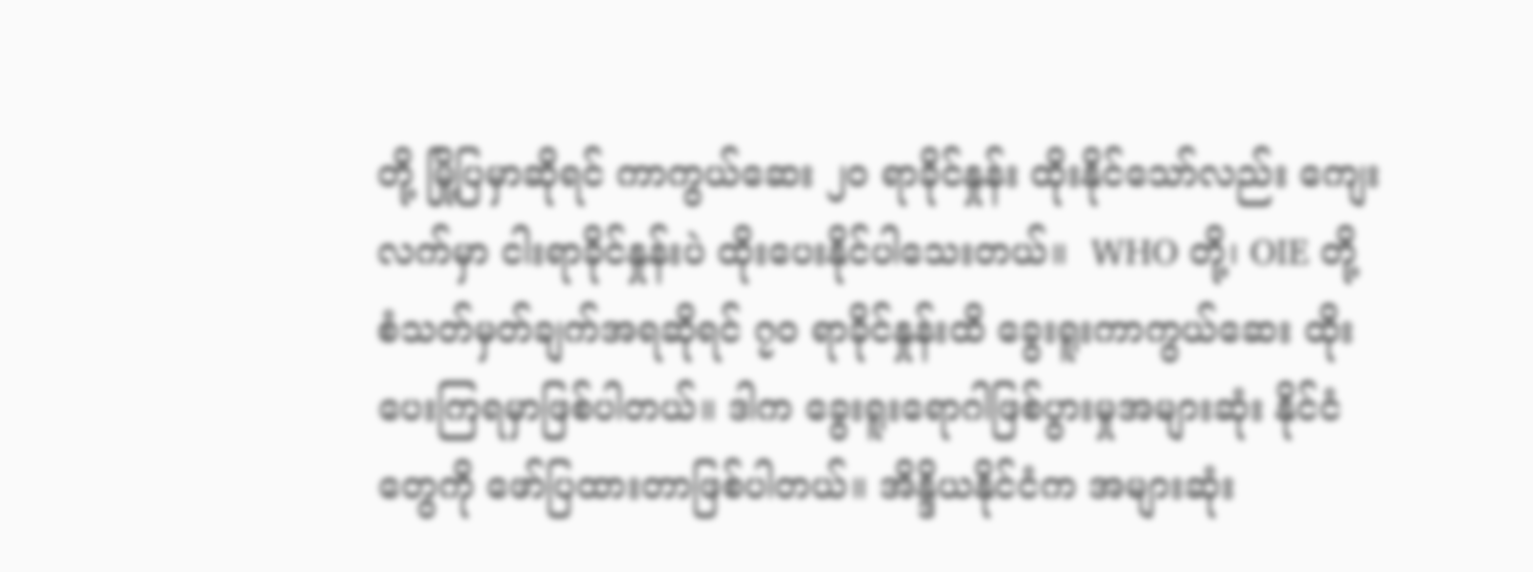တို့ မြို့ပြမှာဆိုရင် ကာကွယ်ဆေး ၂၀ ရာခိုင်နှုန်း ထိုးနိုင်သော်လည်း ကျေးလက်မှာ ငါးရာခိုင်နှုန်းပဲ ထိုးပေးနိုင်ပါသေးတယ်။  WHO တို့၊ OIE တို့ စံသတ်မှတ်ချက်အရဆိုရင် ၇၀ ရာခိုင်နှုန်းထိ ခွေးရူးကာကွယ်ဆေး ထိုးပေးကြရမှာဖြစ်ပါတယ်။ ဒါက ခွေးရူးရောဂါဖြစ်ပွားမှုအများဆုံး နိုင်ငံတွေကို ဖော်ပြထားတာဖြစ်ပါတယ်။ အိန္ဒိယနိုင်ငံက အများဆုံး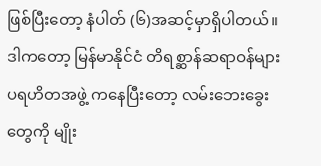ဖြစ်ပြီးတော့ နံပါတ် (၆)အဆင့်မှာရှိပါတယ်။ ဒါကတော့ မြန်မာနိုင်ငံ တိရစ္ဆာန်ဆရာဝန်များ ပရဟိတအဖွဲ့ ကနေပြီးတော့ လမ်းဘေးခွေးတွေကို မျိုး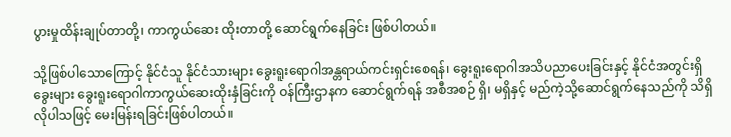ပွားမှုထိန်းချုပ်တာတို့၊ ကာကွယ်ဆေး ထိုးတာတို့ ဆောင်ရွက်နေခြင်း ဖြစ်ပါတယ်။

သို့ဖြစ်ပါသောကြောင့် နိုင်ငံသူ နိုင်ငံသားများ ခွေးရူးရောဂါအန္တရာယ်ကင်းရှင်းစေရန်၊ ခွေးရူးရောဂါအသိပညာပေးခြင်းနှင့် နိုင်ငံအတွင်းရှိ ခွေးများ ခွေးရူးရောဂါကာကွယ်ဆေးထိုးနှံခြင်းကို ဝန်ကြီးဌာနက ဆောင်ရွက်ရန် အစီအစဉ် ရှိ၊ မရှိနှင့် မည်ကဲ့သို့ဆောင်ရွက်နေသည်ကို သိရှိလိုပါသဖြင့် မေးမြန်းရခြင်းဖြစ်ပါတယ်။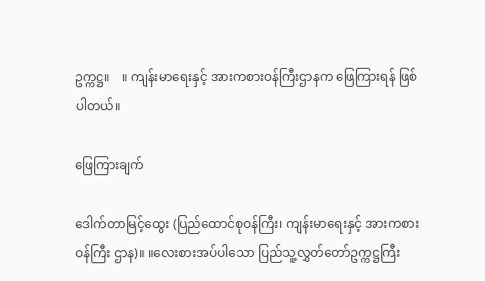ဥက္ကဋ္ဌ။    ။ ကျန်းမာရေးနှင့် အားကစားဝန်ကြီးဌာနက ဖြေကြားရန် ဖြစ်ပါတယ်။

ဖြေကြားချက်

ဒေါက်တာမြင့်ထွေး (ပြည်ထောင်စုဝန်ကြီး၊ ကျန်းမာရေးနှင့် အားကစားဝန်ကြီး ဌာန)။ ။လေးစားအပ်ပါသော ပြည်သူ့လွှတ်တော်ဥက္ကဋ္ဌကြီး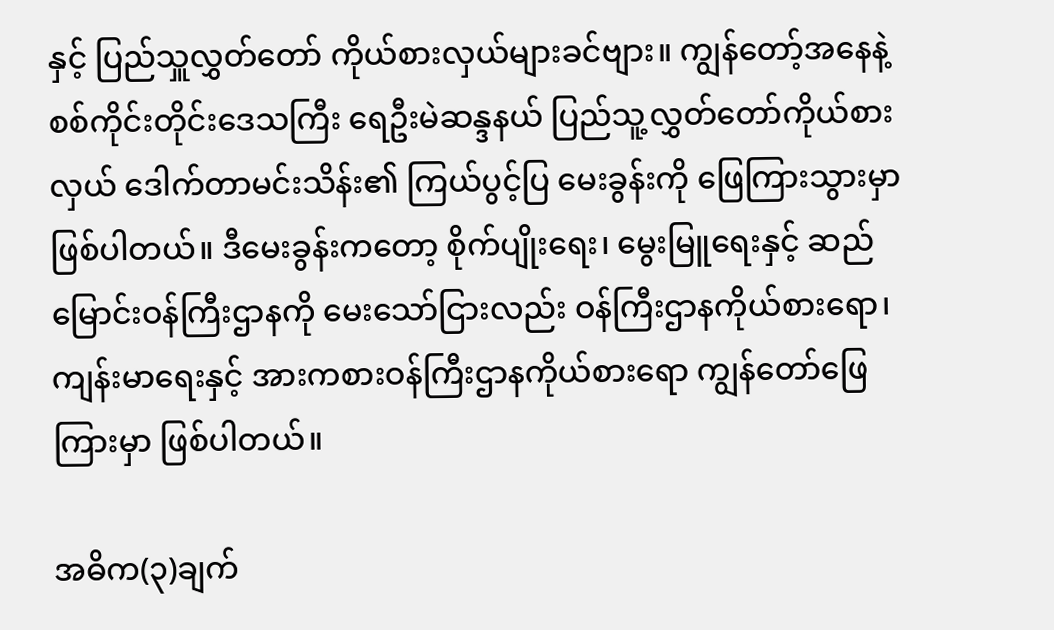နှင့် ပြည်သှူလွှတ်တော် ကိုယ်စားလှယ်များခင်ဗျား။ ကျွန်တော့်အနေနဲ့ စစ်ကိုင်းတိုင်းဒေသကြီး ရေဦးမဲဆန္ဒနယ် ပြည်သူ့လွှတ်တော်ကိုယ်စားလှယ် ဒေါက်တာမင်းသိန်း၏ ကြယ်ပွင့်ပြ မေးခွန်းကို ဖြေကြားသွားမှာ ဖြစ်ပါတယ်။ ဒီမေးခွန်းကတော့ စိုက်ပျိုးရေး၊ မွေးမြူရေးနှင့် ဆည်မြောင်းဝန်ကြီးဌာနကို မေးသော်ငြားလည်း ဝန်ကြီးဌာနကိုယ်စားရော၊ ကျန်းမာရေးနှင့် အားကစားဝန်ကြီးဌာနကိုယ်စားရော ကျွန်တော်ဖြေကြားမှာ ဖြစ်ပါတယ်။

အဓိက(၃)ချက်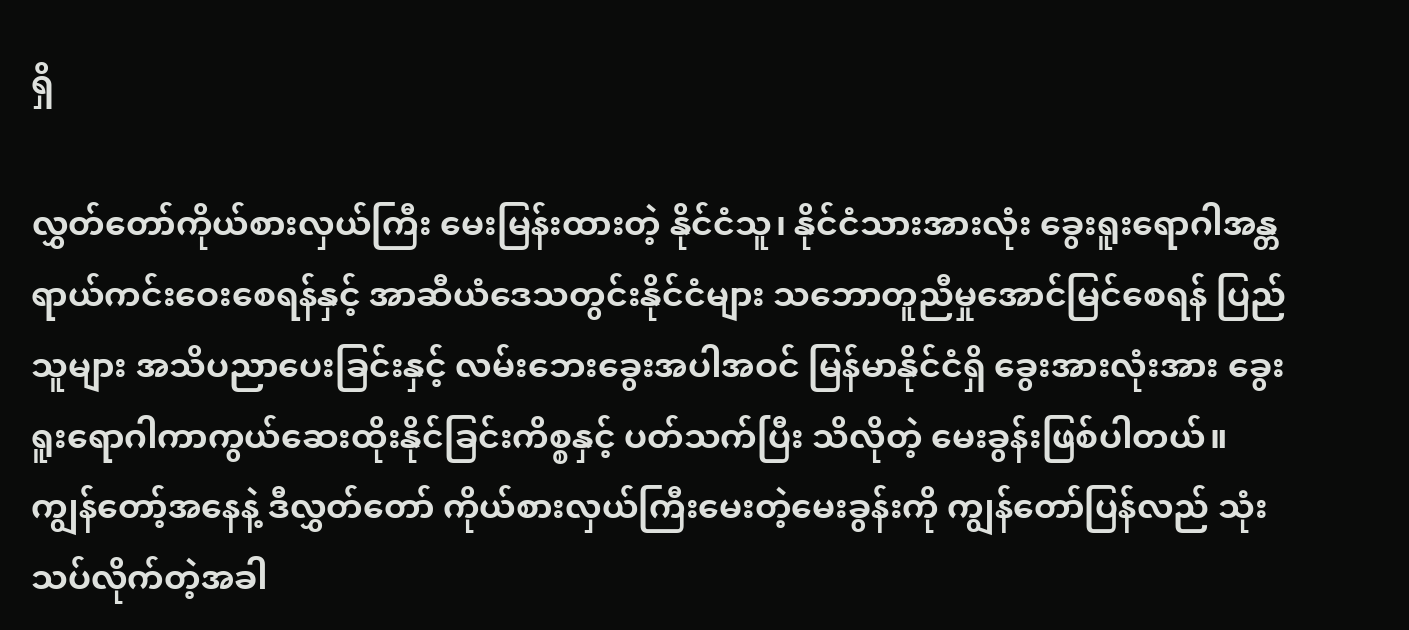ရှိ

လွှတ်တော်ကိုယ်စားလှယ်ကြီး မေးမြန်းထားတဲ့ နိုင်ငံသူ၊ နိုင်ငံသားအားလုံး ခွေးရူးရောဂါအန္တရာယ်ကင်းဝေးစေရန်နှင့် အာဆီယံဒေသတွင်းနိုင်ငံများ သဘောတူညီမှုအောင်မြင်စေရန် ပြည်သူများ အသိပညာပေးခြင်းနှင့် လမ်းဘေးခွေးအပါအဝင် မြန်မာနိုင်ငံရှိ ခွေးအားလုံးအား ခွေးရူးရောဂါကာကွယ်ဆေးထိုးနိုင်ခြင်းကိစ္စနှင့် ပတ်သက်ပြီး သိလိုတဲ့ မေးခွန်းဖြစ်ပါတယ်။ ကျွန်တော့်အနေနဲ့ ဒီလွှတ်တော် ကိုယ်စားလှယ်ကြီးမေးတဲ့မေးခွန်းကို ကျွန်တော်ပြန်လည် သုံးသပ်လိုက်တဲ့အခါ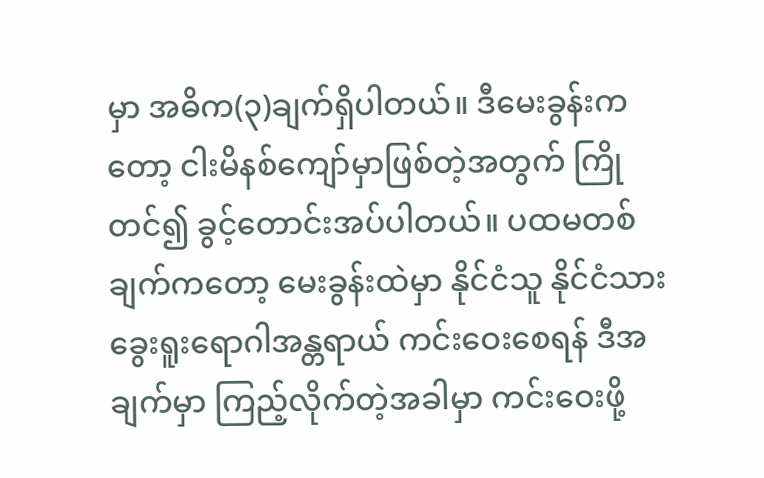မှာ အဓိက(၃)ချက်ရှိပါတယ်။ ဒီမေးခွန်းကတော့ ငါးမိနစ်ကျော်မှာဖြစ်တဲ့အတွက် ကြိုတင်၍ ခွင့်တောင်းအပ်ပါတယ်။ ပထမတစ်ချက်ကတော့ မေးခွန်းထဲမှာ နိုင်ငံသူ နိုင်ငံသား ခွေးရူးရောဂါအန္တရာယ် ကင်းဝေးစေရန် ဒီအချက်မှာ ကြည့်လိုက်တဲ့အခါမှာ ကင်းဝေးဖို့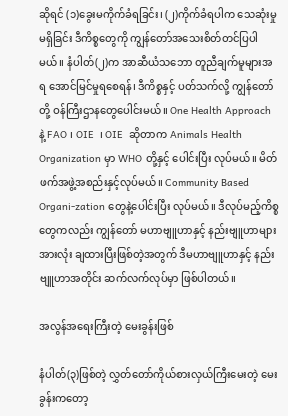ဆိုရင် (၁)ခွေးမကိုက်ခံရခြင်း၊ (၂)ကိုက်ခံရပါက သေဆုံးမှုမရှိခြင်း ဒီကိစ္စတွေကို ကျွန်တော်အသေးစိတ်တင်ပြပါမယ်။ နံပါတ်(၂)က အာဆီယံသဘော တူညီချက်မူများအရ အောင်မြင်မှုရစေရန်၊ ဒီကိစ္စနှင့် ပတ်သက်လို့ ကျွန်တော်တို့ ဝန်ကြီးဌာနတွေပေါင်းမယ်။ One Health Approach နဲ့ FAO ၊ OIE  ၊ OIE  ဆိုတာက Animals Health Organization မှာ WHO တို့နှင့် ပေါင်းပြီး လုပ်မယ်။ မိတ်ဖက်အဖွဲ့အစည်းနှင့်လုပ်မယ်။ Community Based Organi-zation တွေနဲ့ပေါင်းပြီး လုပ်မယ်။ ဒီလုပ်မည့်ကိစ္စတွေကလည်း ကျွန်တော် မဟာဗျူဟာနှင့် နည်းဗျူဟာများအားလုံး ချထားပြီးဖြစ်တဲ့အတွက် ဒီမဟာဗျူဟာနှင့် နည်းဗျူဟာအတိုင်း ဆက်လက်လုပ်မှာ ဖြစ်ပါတယ်။

အလွန်အရေးကြီးတဲ့ မေးခွန်းဖြစ်

နံပါတ်(၃)ဖြစ်တဲ့ လွှတ်တော်ကိုယ်စားလှယ်ကြီးမေးတဲ့ မေးခွန်းကတော့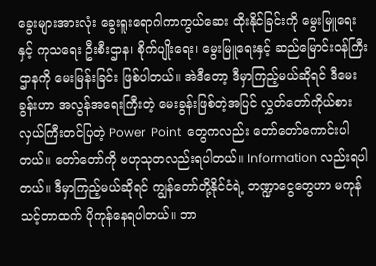ခွေးများအားလုံး ခွေးရူးရောဂါကာကွယ်ဆေး ထိုးနိုင်ခြင်းကို မွေးမြူရေးနှင့် ကုသရေး ဦးစီးဌာန၊ စိုက်ပျိုးရေး၊ မွေးမြူရေးနှင့် ဆည်မြောင်းဝန်ကြီးဌာနကို မေးမြန်းခြင်း ဖြစ်ပါတယ်။ အဲဒီတော့ ဒီမှာကြည့်မယ်ဆိုရင် ဒီမေးခွန်းဟာ အလွန်အရေးကြီးတဲ့ မေးခွန်းဖြစ်တဲ့အပြင် လွှတ်တော်ကိုယ်စားလှယ်ကြီးတင်ပြတဲ့ Power  Point  တွေကလည်း တော်တော်ကောင်းပါတယ်။ တော်တော်ကို ဗဟုသုတလည်းရပါတယ်။ Information လည်းရပါတယ်။ ဒီမှာကြည့်မယ်ဆိုရင် ကျွန်တော်တို့နိုင်ငံရဲ့ ဘဏ္ဍာငွေတွေဟာ မကုန်သင့်တာထက် ပိုကုန်နေရပါတယ်။ ဘာ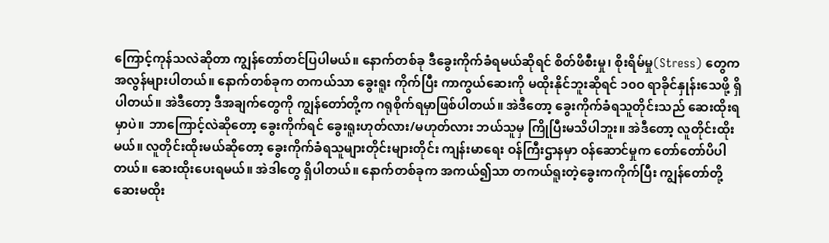ကြောင့်ကုန်သလဲဆိုတာ ကျွန်တော်တင်ပြပါမယ်။ နောက်တစ်ခု ဒီခွေးကိုက်ခံရမယ်ဆိုရင် စိတ်ဖိစီးမှု၊ စိုးရိမ်မှု(Stress) တွေက အလွန်များပါတယ်။ နောက်တစ်ခုက တကယ်သာ ခွေးရူး ကိုက်ပြီး ကာကွယ်ဆေးကို မထိုးနိုင်ဘူးဆိုရင် ၁၀ဝ ရာခိုင်နှုန်းသေဖို့ ရှိပါတယ်။ အဲဒီတော့ ဒီအချက်တွေကို ကျွန်တော်တို့က ဂရုစိုက်ရမှာဖြစ်ပါတယ်။ အဲဒီတော့ ခွေးကိုက်ခံရသူတိုင်းသည် ဆေးထိုးရမှာပဲ။ ဘာကြောင့်လဲဆိုတော့ ခွေးကိုက်ရင် ခွေးရူးဟုတ်လား/မဟုတ်လား ဘယ်သူမှ ကြိုပြီးမသိပါဘူး။ အဲဒီတော့ လူတိုင်းထိုးမယ်။ လူတိုင်းထိုးမယ်ဆိုတော့ ခွေးကိုက်ခံရသူများတိုင်းများတိုင်း ကျန်းမာရေး ဝန်ကြီးဌာနမှာ ဝန်ဆောင်မှုက တော်တော်ပိပါတယ်။ ဆေးထိုးပေးရမယ်။ အဲဒါတွေ ရှိပါတယ်။ နောက်တစ်ခုက အကယ်၍သာ တကယ်ရူးတဲ့ခွေးကကိုက်ပြီး ကျွန်တော်တို့ ဆေးမထိုး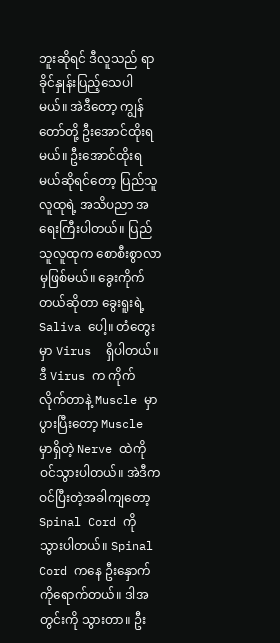ဘူးဆိုရင် ဒီလူသည် ရာခိုင်နှုန်းပြည့်သေပါမယ်။ အဲဒီတော့ ကျွန်တော်တို့ ဦးအောင်ထိုးရမယ်။ ဦးအောင်ထိုးရမယ်ဆိုရင်တော့ ပြည်သူလူထုရဲ့ အသိပညာ အရေးကြီးပါတယ်။ ပြည်သူလူထုက စောစီးစွာလာမှဖြစ်မယ်။ ခွေးကိုက်တယ်ဆိုတာ ခွေးရူးရဲ့ Saliva ပေါ့။ တံတွေးမှာ Virus  ရှိပါတယ်။ ဒီ Virus က ကိုက်လိုက်တာနဲ့ Muscle မှာ ပွားပြီးတော့ Muscle မှာရှိတဲ့ Nerve ထဲကို ဝင်သွားပါတယ်။ အဲဒီကဝင်ပြီးတဲ့အခါကျတော့ Spinal Cord ကို သွားပါတယ်။ Spinal Cord ကနေ ဦးနှောက်ကိုရောက်တယ်။ ဒါအတွင်းကို သွားတာ။ ဦး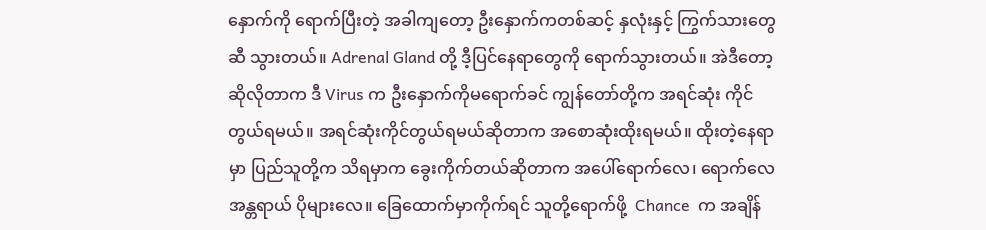နှောက်ကို ရောက်ပြီးတဲ့ အခါကျတော့ ဦးနှောက်ကတစ်ဆင့် နှလုံးနှင့် ကြွက်သားတွေဆီ သွားတယ်။ Adrenal Gland တို့ ဒီ့ပြင်နေရာတွေကို ရောက်သွားတယ်။ အဲဒီတော့ ဆိုလိုတာက ဒီ Virus က ဦးနှောက်ကိုမရောက်ခင် ကျွန်တော်တို့က အရင်ဆုံး ကိုင်တွယ်ရမယ်။ အရင်ဆုံးကိုင်တွယ်ရမယ်ဆိုတာက အစောဆုံးထိုးရမယ်။ ထိုးတဲ့နေရာမှာ ပြည်သူတို့က သိရမှာက ခွေးကိုက်တယ်ဆိုတာက အပေါ်ရောက်လေ၊ ရောက်လေ အန္တရာယ် ပိုများလေ။ ခြေထောက်မှာကိုက်ရင် သူတို့ရောက်ဖို့  Chance  က အချိန်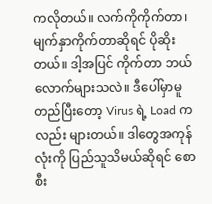ကလိုတယ်။ လက်ကိုကိုက်တာ၊ မျက်နှာကိုက်တာဆိုရင် ပိုဆိုးတယ်။ ဒါ့အပြင် ကိုက်တာ ဘယ်လောက်များသလဲ။ ဒီပေါ်မှာမူတည်ပြီးတော့ Virus ရဲ့ Load ကလည်း များတယ်။ ဒါတွေအကုန်လုံးကို ပြည်သူသိမယ်ဆိုရင် စောစီး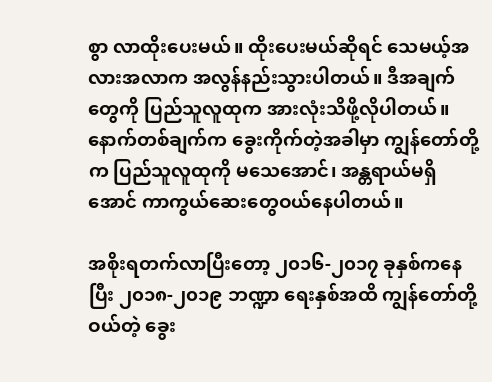စွာ လာထိုးပေးမယ်။ ထိုးပေးမယ်ဆိုရင် သေမယ့်အလားအလာက အလွန်နည်းသွားပါတယ်။ ဒီအချက်တွေကို ပြည်သူလူထုက အားလုံးသိဖို့လိုပါတယ်။ နောက်တစ်ချက်က ခွေးကိုက်တဲ့အခါမှာ ကျွန်တော်တို့က ပြည်သူလူထုကို မသေအောင်၊ အန္တရာယ်မရှိအောင် ကာကွယ်ဆေးတွေဝယ်နေပါတယ်။

အစိုးရတက်လာပြီးတော့ ၂၀၁၆-၂၀၁၇ ခုနှစ်ကနေပြီး ၂၀၁၈-၂၀၁၉ ဘဏ္ဍာ ရေးနှစ်အထိ ကျွန်တော်တို့ဝယ်တဲ့ ခွေး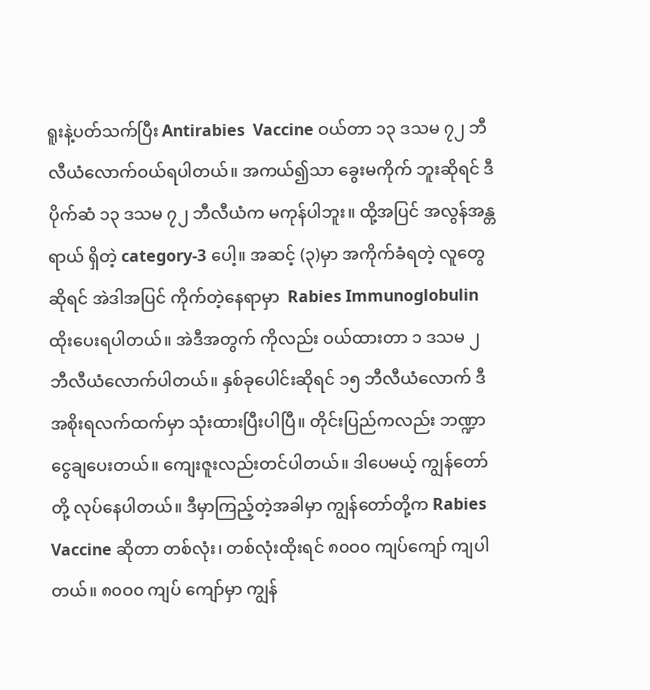ရူးနဲ့ပတ်သက်ပြီး Antirabies  Vaccine ဝယ်တာ ၁၃ ဒသမ ၇၂ ဘီလီယံလောက်ဝယ်ရပါတယ်။ အကယ်၍သာ ခွေးမကိုက် ဘူးဆိုရင် ဒီပိုက်ဆံ ၁၃ ဒသမ ၇၂ ဘီလီယံက မကုန်ပါဘူး။ ထို့အပြင် အလွန်အန္တရာယ် ရှိတဲ့ category-3 ပေါ့။ အဆင့် (၃)မှာ အကိုက်ခံရတဲ့ လူတွေဆိုရင် အဲဒါအပြင် ကိုက်တဲ့နေရာမှာ  Rabies Immunoglobulin ထိုးပေးရပါတယ်။ အဲဒီအတွက် ကိုလည်း ဝယ်ထားတာ ၁ ဒသမ ၂ ဘီလီယံလောက်ပါတယ်။ နှစ်ခုပေါင်းဆိုရင် ၁၅ ဘီလီယံလောက် ဒီအစိုးရလက်ထက်မှာ သုံးထားပြီးပါပြီ။ တိုင်းပြည်ကလည်း ဘဏ္ဍာငွေချပေးတယ်။ ကျေးဇူးလည်းတင်ပါတယ်။ ဒါပေမယ့် ကျွန်တော်တို့ လုပ်နေပါတယ်။ ဒီမှာကြည့်တဲ့အခါမှာ ကျွန်တော်တို့က Rabies  Vaccine ဆိုတာ တစ်လုံး၊ တစ်လုံးထိုးရင် ၈၀ဝ၀ ကျပ်ကျော် ကျပါတယ်။ ၈၀ဝ၀ ကျပ် ကျော်မှာ ကျွန်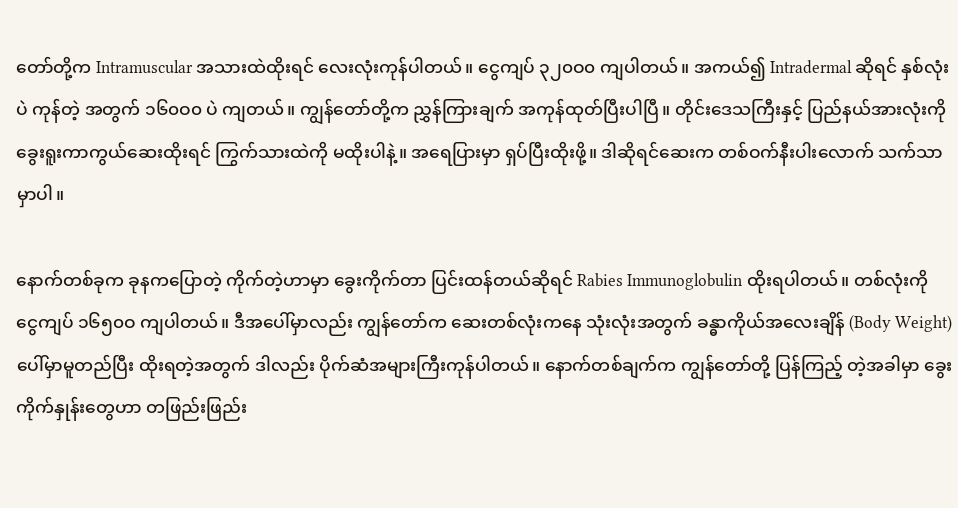တော်တို့က Intramuscular အသားထဲထိုးရင် လေးလုံးကုန်ပါတယ်။ ငွေကျပ် ၃၂၀ဝ၀ ကျပါတယ်။ အကယ်၍ Intradermal ဆိုရင် နှစ်လုံးပဲ ကုန်တဲ့ အတွက် ၁၆၀ဝ၀ ပဲ ကျတယ်။ ကျွန်တော်တို့က ညွှန်ကြားချက် အကုန်ထုတ်ပြီးပါပြီ။ တိုင်းဒေသကြီးနှင့် ပြည်နယ်အားလုံးကို ခွေးရူးကာကွယ်ဆေးထိုးရင် ကြွက်သားထဲကို မထိုးပါနဲ့။ အရေပြားမှာ ရှပ်ပြီးထိုးဖို့။ ဒါဆိုရင်ဆေးက တစ်ဝက်နီးပါးလောက် သက်သာမှာပါ။

နောက်တစ်ခုက ခုနကပြောတဲ့ ကိုက်တဲ့ဟာမှာ ခွေးကိုက်တာ ပြင်းထန်တယ်ဆိုရင် Rabies Immunoglobulin ထိုးရပါတယ်။ တစ်လုံးကို ငွေကျပ် ၁၆၅၀ဝ ကျပါတယ်။ ဒီအပေါ်မှာလည်း ကျွန်တော်က ဆေးတစ်လုံးကနေ သုံးလုံးအတွက် ခန္ဓာကိုယ်အလေးချိန် (Body Weight) ပေါ်မှာမူတည်ပြီး ထိုးရတဲ့အတွက် ဒါလည်း ပိုက်ဆံအများကြီးကုန်ပါတယ်။ နောက်တစ်ချက်က ကျွန်တော်တို့ ပြန်ကြည့် တဲ့အခါမှာ ခွေးကိုက်နှုန်းတွေဟာ တဖြည်းဖြည်း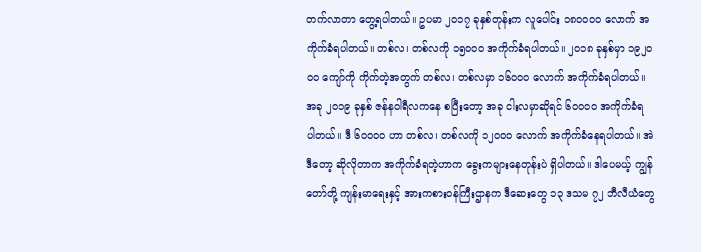တက်လာတာ တွေ့ရပါတယ်။ ဥပမာ ၂၀၁၇ ခုနှစ်တုန်းက လူပေါင်း ၁၈၀ဝ၀ဝ လောက် အကိုက်ခံရပါတယ်။ တစ်လ၊ တစ်လကို ၁၅၀ဝ၀ အကိုက်ခံရပါတယ်။ ၂၀၁၈ ခုနှစ်မှာ ၁၉၂၀ဝ၀ ကျော်ကို ကိုက်တဲ့အတွက် တစ်လ၊ တစ်လမှာ ၁၆၀ဝ၀ လောက် အကိုက်ခံရပါတယ်။ အခု ၂၀၁၉ ခုနှစ် ဇန်နဝါရီလကနေ စပြီးတော့ အခု ငါးလမှာဆိုရင် ၆၀ဝ၀ဝ အကိုက်ခံရ ပါတယ်။ ဒီ ၆၀ဝ၀ဝ ဟာ တစ်လ၊ တစ်လကို ၁၂၀ဝ၀ လောက် အကိုက်ခံနေရပါတယ်။ အဲဒီတော့ ဆိုလိုတာက အကိုက်ခံရတဲ့ဟာက ခွေးကများနေတုန်းပဲ ရှိပါတယ်။ ဒါပေမယ့် ကျွန်တော်တို့ ကျန်းမာရေးနှင့် အားကစားဝန်ကြီးဌာနက ဒီဆေးတွေ ၁၃ ဒသမ ၇၂ ဘီလီယံတွေ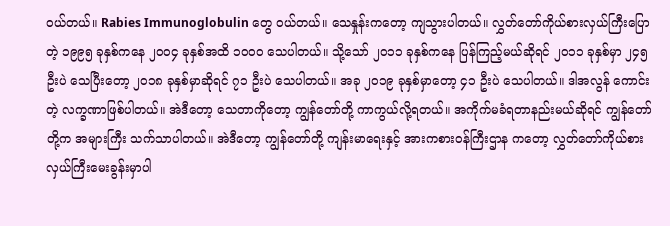ဝယ်တယ်။ Rabies Immunoglobulin တွေ ဝယ်တယ်။ သေနှုန်းကတော့ ကျသွားပါတယ်။ လွှတ်တော်ကိုယ်စားလှယ်ကြီးပြောတဲ့ ၁၉၉၅ ခုနှစ်ကနေ ၂၀ဝ၄ ခုနှစ်အထိ ၁၀ဝ၀ သေပါတယ်။ သို့သော် ၂၀၁၁ ခုနှစ်ကနေ ပြန်ကြည့်မယ်ဆိုရင် ၂၀၁၁ ခုနှစ်မှာ ၂၄၅ ဦးပဲ သေပြီးတော့ ၂၀၁၈ ခုနှစ်မှာဆိုရင် ၇၁ ဦးပဲ သေပါတယ်။ အခု ၂၀၁၉ ခုနှစ်မှာတော့ ၄၁ ဦးပဲ သေပါတယ်။ ဒါအလွန် ကောင်းတဲ့ လက္ခဏာဖြစ်ပါတယ်။ အဲဒီတော့ သေတာကိုတော့ ကျွန်တော်တို့ ကာကွယ်လို့ရတယ်။ အကိုက်မခံရတာနည်းမယ်ဆိုရင် ကျွန်တော်တို့က အများကြီး သက်သာပါတယ်။ အဲဒီတော့ ကျွန်တော်တို့ ကျန်းမာရေးနှင့် အားကစားဝန်ကြီးဌာန ကတော့ လွှတ်တော်ကိုယ်စားလှယ်ကြီးမေးခွန်းမှာပါ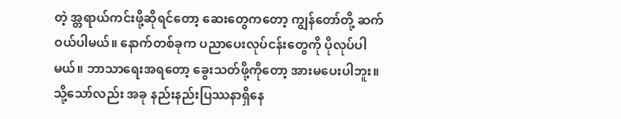တဲ့ အ္တရာယ်ကင်းဖို့ဆိုရင်တော့ ဆေးတွေကတော့ ကျွန်တော်တို့ ဆက်ဝယ်ပါမယ်။ နောက်တစ်ခုက ပညာပေးလုပ်ငန်းတွေကို ပိုလုပ်ပါမယ်။ ဘာသာရေးအရတော့ ခွေးသတ်ဖို့ကိုတော့ အားမပေးပါဘူး။ သို့သော်လည်း အခု နည်းနည်းပြဿနာရှိနေ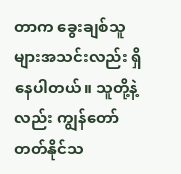တာက ခွေးချစ်သူများအသင်းလည်း ရှိနေပါတယ်။ သူတို့နဲ့လည်း ကျွန်တော်တတ်နိုင်သ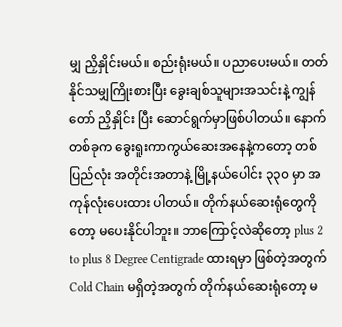မျှ ညှိနှိုင်းမယ်။ စည်းရုံးမယ်။ ပညာပေးမယ်။ တတ်နိုင်သမျှကြိုးစားပြီး ခွေးချစ်သူများအသင်းနဲ့ ကျွန်တော် ညှိနှိုင်း ပြီး ဆောင်ရွက်မှာဖြစ်ပါတယ်။ နောက်တစ်ခုက ခွေးရူးကာကွယ်ဆေးအနေနဲ့ကတော့ တစ်ပြည်လုံး အတိုင်းအတာနဲ့ မြို့နယ်ပေါင်း ၃၃၀ မှာ အကုန်လုံးပေးထား ပါတယ်။ တိုက်နယ်ဆေးရုံတွေကိုတော့ မပေးနိုင်ပါဘူး။ ဘာကြောင့်လဲဆိုတော့ plus 2 to plus 8 Degree Centigrade ထားရမှာ ဖြစ်တဲ့အတွက် Cold Chain မရှိတဲ့အတွက် တိုက်နယ်ဆေးရုံတော့ မ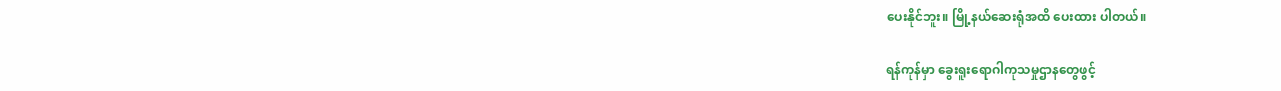ပေးနိုင်ဘူး။ မြို့နယ်ဆေးရုံအထိ ပေးထား ပါတယ်။

ရန်ကုန်မှာ ခွေးရူးရောဂါကုသမှုဌာနတွေဖွင့်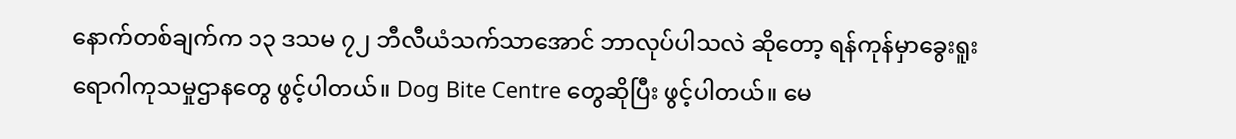နောက်တစ်ချက်က ၁၃ ဒသမ ၇၂ ဘီလီယံသက်သာအောင် ဘာလုပ်ပါသလဲ ဆိုတော့ ရန်ကုန်မှာခွေးရူးရောဂါကုသမှုဌာနတွေ ဖွင့်ပါတယ်။ Dog Bite Centre တွေဆိုပြီး ဖွင့်ပါတယ်။ မေ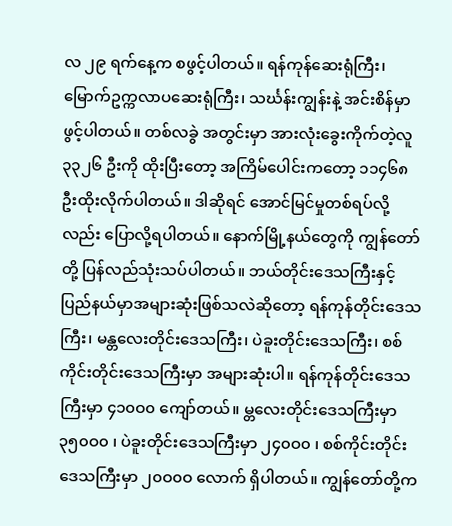လ ၂၉ ရက်နေ့က စဖွင့်ပါတယ်။ ရန်ကုန်ဆေးရုံကြီး၊ မြောက်ဥက္ကလာပဆေးရုံကြီး၊ သင်္ဃန်းကျွန်းနဲ့ အင်းစိန်မှာဖွင့်ပါတယ်။ တစ်လခွဲ အတွင်းမှာ အားလုံးခွေးကိုက်တဲ့လူ ၃၃၂၆ ဦးကို ထိုးပြီးတော့ အကြိမ်ပေါင်းကတော့ ၁၁၄၆၈ ဦးထိုးလိုက်ပါတယ်။ ဒါဆိုရင် အောင်မြင်မှုတစ်ရပ်လို့လည်း ပြောလို့ရပါတယ်။ နောက်မြို့နယ်တွေကို ကျွန်တော်တို့ ပြန်လည်သုံးသပ်ပါတယ်။ ဘယ်တိုင်းဒေသကြီးနှင့် ပြည်နယ်မှာအများဆုံးဖြစ်သလဲဆိုတော့ ရန်ကုန်တိုင်းဒေသကြီး၊ မန္တလေးတိုင်းဒေသကြီး၊ ပဲခူးတိုင်းဒေသကြီး၊ စစ်ကိုင်းတိုင်းဒေသကြီးမှာ အများဆုံးပါ။ ရန်ကုန်တိုင်းဒေသကြီးမှာ ၄၁၀ဝ၀ ကျော်တယ်။ မ္တလေးတိုင်းဒေသကြီးမှာ ၃၅၀ဝ၀ ၊ ပဲခူးတိုင်းဒေသကြီးမှာ ၂၄၀ဝ၀ ၊ စစ်ကိုင်းတိုင်းဒေသကြီးမှာ ၂၀ဝ၀ဝ လောက် ရှိပါတယ်။ ကျွန်တော်တို့က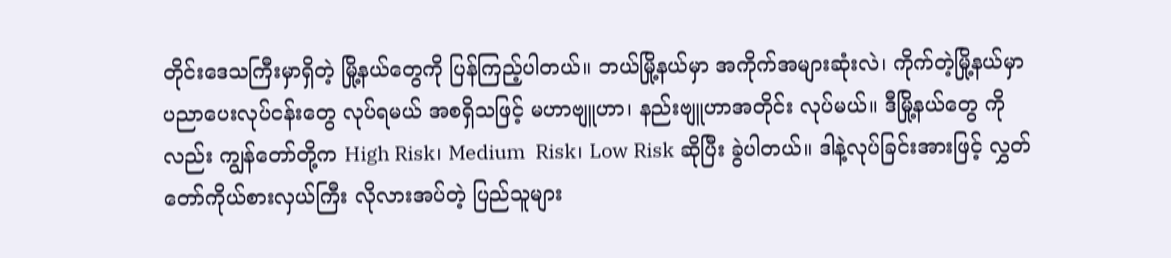တိုင်းဒေသကြီးမှာရှိတဲ့ မြို့နယ်တွေကို ပြန်ကြည့်ပါတယ်။ ဘယ်မြို့နယ်မှာ အကိုက်အများဆုံးလဲ၊ ကိုက်တဲ့မြို့နယ်မှာ ပညာပေးလုပ်ငန်းတွေ လုပ်ရမယ် အစရှိသဖြင့် မဟာဗျူဟာ၊ နည်းဗျူဟာအတိုင်း လုပ်မယ်။ ဒီမြို့နယ်တွေ ကိုလည်း ကျွန်တော်တို့က High Risk၊ Medium  Risk၊ Low Risk ဆိုပြီး ခွဲပါတယ်။ ဒါနဲ့လုပ်ခြင်းအားဖြင့် လွှတ်တော်ကိုယ်စားလှယ်ကြီး လိုလားအပ်တဲ့ ပြည်သူများ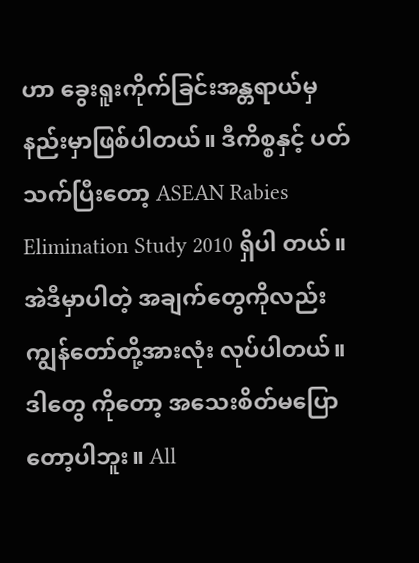ဟာ ခွေးရူးကိုက်ခြင်းအန္တရာယ်မှ နည်းမှာဖြစ်ပါတယ်။ ဒီကိစ္စနှင့် ပတ်သက်ပြီးတော့ ASEAN Rabies Elimination Study 2010 ရှိပါ တယ်။ အဲဒီမှာပါတဲ့ အချက်တွေကိုလည်း ကျွန်တော်တို့အားလုံး လုပ်ပါတယ်။ ဒါတွေ ကိုတော့ အသေးစိတ်မပြောတော့ပါဘူး။ All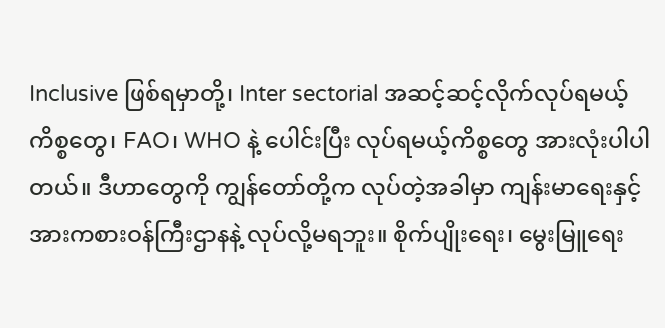Inclusive ဖြစ်ရမှာတို့၊ Inter sectorial အဆင့်ဆင့်လိုက်လုပ်ရမယ့်ကိစ္စတွေ၊ FAO၊ WHO နဲ့ ပေါင်းပြီး လုပ်ရမယ့်ကိစ္စတွေ အားလုံးပါပါတယ်။ ဒီဟာတွေကို ကျွန်တော်တို့က လုပ်တဲ့အခါမှာ ကျန်းမာရေးနှင့် အားကစားဝန်ကြီးဌာနနဲ့ လုပ်လို့မရဘူး။ စိုက်ပျိုးရေး၊ မွေးမြူရေး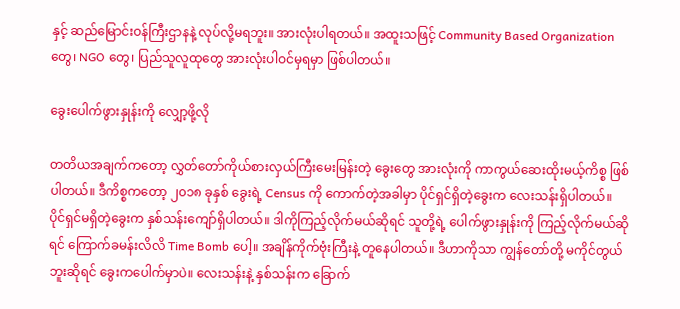နှင့် ဆည်မြောင်းဝန်ကြီးဌာနနဲ့ လုပ်လို့မရဘူး။ အားလုံးပါရတယ်။ အထူးသဖြင့် Community Based Organization တွေ၊ NGO တွေ၊ ပြည်သူလူထုတွေ အားလုံးပါဝင်မှရမှာ ဖြစ်ပါတယ်။

ခွေးပေါက်ဖွားနှုန်းကို လျှော့ဖို့လို

တတိယအချက်ကတော့ လွှတ်တော်ကိုယ်စားလှယ်ကြီးမေးမြန်းတဲ့ ခွေးတွေ အားလုံးကို ကာကွယ်ဆေးထိုးမယ့်ကိစ္စ ဖြစ်ပါတယ်။ ဒီကိစ္စကတော့ ၂၀၁၈ ခုနှစ် ခွေးရဲ့ Census ကို ကောက်တဲ့အခါမှာ ပိုင်ရှင်ရှိတဲ့ခွေးက လေးသန်းရှိပါတယ်။ ပိုင်ရှင်မရှိတဲ့ခွေးက နှစ်သန်းကျော်ရှိပါတယ်။ ဒါကိုကြည့်လိုက်မယ်ဆိုရင် သူတို့ရဲ့ ပေါက်ဖွားနှုန်းကို ကြည့်လိုက်မယ်ဆိုရင် ကြောက်ခမန်းလိလိ Time Bomb ပေါ့။ အချိန်ကိုက်ဗုံးကြီးနဲ့ တူနေပါတယ်။ ဒီဟာကိုသာ ကျွန်တော်တို့ မကိုင်တွယ်ဘူးဆိုရင် ခွေးကပေါက်မှာပဲ။ လေးသန်းနဲ့ နှစ်သန်းက ခြောက်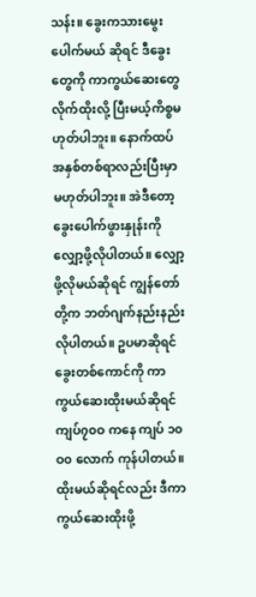သန်း။ ခွေးကသားမွေးပေါက်မယ် ဆိုရင် ဒီခွေးတွေကို ကာကွယ်ဆေးတွေလိုက်ထိုးလို့ ပြီးမယ့်ကိစ္စမဟုတ်ပါဘူး။ နောက်ထပ် အနှစ်တစ်ရာလည်းပြီးမှာ မဟုတ်ပါဘူး။ အဲဒီတော့ ခွေးပေါက်ဖွားနှုန်းကို လျှော့ဖို့လိုပါတယ်။ လျှော့ဖို့လိုမယ်ဆိုရင် ကျွန်တော်တို့က ဘတ်ဂျက်နည်းနည်း လိုပါတယ်။ ဥပမာဆိုရင် ခွေးတစ်ကောင်ကို ကာကွယ်ဆေးထိုးမယ်ဆိုရင် ကျပ်၇၀ဝ ကနေ ကျပ် ၁၀ဝ၀ လောက် ကုန်ပါတယ်။ ထိုးမယ်ဆိုရင်လည်း ဒီကာကွယ်ဆေးထိုးဖို့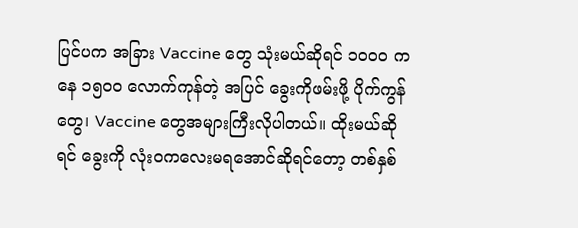ပြင်ပက အခြား Vaccine တွေ သုံးမယ်ဆိုရင် ၁၀ဝ၀ ကနေ ၁၅၀ဝ လောက်ကုန်တဲ့ အပြင် ခွေးကိုဖမ်းဖို့ ပိုက်ကွန်တွေ၊ Vaccine တွေအများကြီးလိုပါတယ်။ ထိုးမယ်ဆိုရင် ခွေးကို လုံးဝကလေးမရအောင်ဆိုရင်တော့ တစ်နှစ်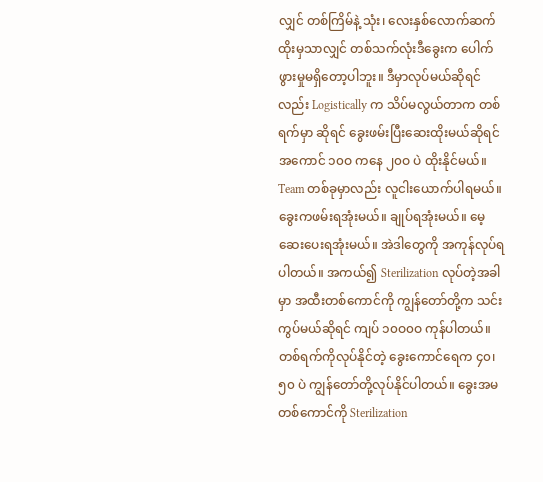လျှင် တစ်ကြိမ်နဲ့ သုံး၊ လေးနှစ်လောက်ဆက်ထိုးမှသာလျှင် တစ်သက်လုံးဒီခွေးက ပေါက်ဖွားမှုမရှိတော့ပါဘူး။ ဒီမှာလုပ်မယ်ဆိုရင်လည်း Logistically က သိပ်မလွယ်တာက တစ်ရက်မှာ ဆိုရင် ခွေးဖမ်းပြီးဆေးထိုးမယ်ဆိုရင် အကောင် ၁၀ဝ ကနေ ၂၀ဝ ပဲ ထိုးနိုင်မယ်။ Team တစ်ခုမှာလည်း လူငါးယောက်ပါရမယ်။ ခွေးကဖမ်းရအုံးမယ်။ ချုပ်ရအုံးမယ်။ မေ့ဆေးပေးရအုံးမယ်။ အဲဒါတွေကို အကုန်လုပ်ရပါတယ်။ အကယ်၍ Sterilization လုပ်တဲ့အခါမှာ အထီးတစ်ကောင်ကို ကျွန်တော်တို့က သင်းကွပ်မယ်ဆိုရင် ကျပ် ၁၀ဝ၀ဝ ကုန်ပါတယ်။ တစ်ရက်ကိုလုပ်နိုင်တဲ့ ခွေးကောင်ရေက ၄၀၊ ၅၀ ပဲ ကျွန်တော်တို့လုပ်နိုင်ပါတယ်။ ခွေးအမတစ်ကောင်ကို Sterilization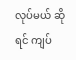လုပ်မယ် ဆိုရင် ကျပ်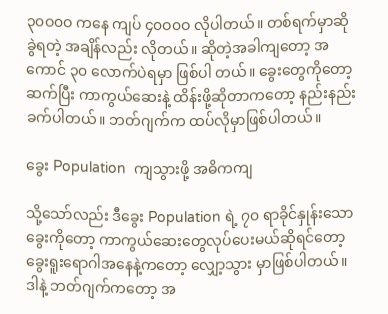၃၀ဝ၀ဝ ကနေ ကျပ် ၄၀ဝ၀ဝ လိုပါတယ်။ တစ်ရက်မှာဆို ခွဲရတဲ့ အချိန်လည်း လိုတယ်။ ဆိုတဲ့အခါကျတော့ အကောင် ၃၀ လောက်ပဲရမှာ ဖြစ်ပါ တယ်။ ခွေးတွေကိုတော့ ဆက်ပြီး ကာကွယ်ဆေးနဲ့ ထိန်းဖို့ဆိုတာကတော့ နည်းနည်း ခက်ပါတယ်။ ဘတ်ဂျက်က ထပ်လိုမှာဖြစ်ပါတယ်။

ခွေး Population  ကျသွားဖို့ အဓိကကျ

သို့သော်လည်း ဒီခွေး Population ရဲ့ ၇၀ ရာခိုင်နှုန်းသောခွေးကိုတော့ ကာကွယ်ဆေးတွေလုပ်ပေးမယ်ဆိုရင်တော့ ခွေးရူးရောဂါအနေနဲ့ကတော့ လျှော့သွား မှာဖြစ်ပါတယ်။ ဒါနဲ့ ဘတ်ဂျက်ကတော့ အ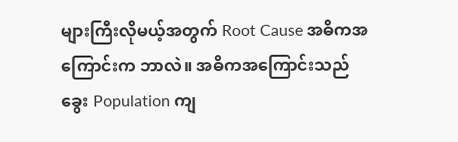များကြီးလိုမယ့်အတွက် Root Cause အဓိကအကြောင်းက ဘာလဲ။ အဓိကအကြောင်းသည် ခွေး Population ကျ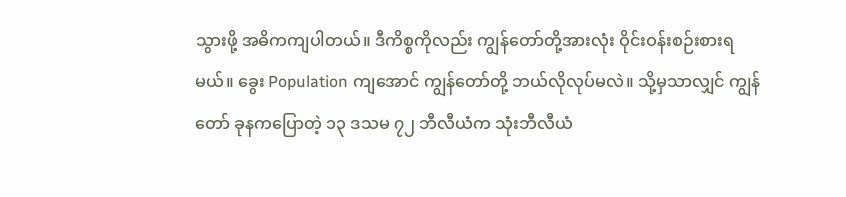သွားဖို့ အဓိကကျပါတယ်။ ဒီကိစ္စကိုလည်း ကျွန်တော်တို့အားလုံး ဝိုင်းဝန်းစဉ်းစားရမယ်။ ခွေး Population ကျအောင် ကျွန်တော်တို့ ဘယ်လိုလုပ်မလဲ။ သို့မှသာလျှင် ကျွန်တော် ခုနကပြောတဲ့ ၁၃ ဒသမ ၇၂ ဘီလီယံက သုံးဘီလီယံ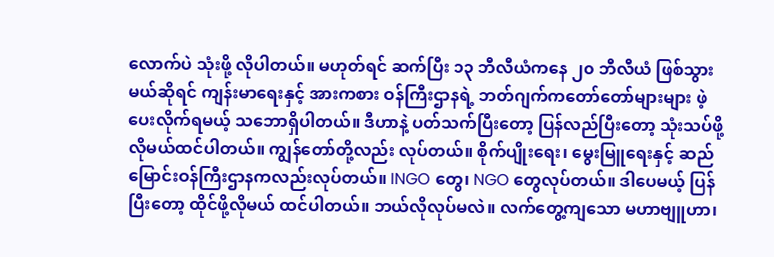လောက်ပဲ သုံးဖို့ လိုပါတယ်။ မဟုတ်ရင် ဆက်ပြီး ၁၃ ဘီလီယံကနေ ၂၀ ဘီလီယံ ဖြစ်သွားမယ်ဆိုရင် ကျန်းမာရေးနှင့် အားကစား ဝန်ကြီးဌာနရဲ့ ဘတ်ဂျက်ကတော်တော်များများ ဖဲ့ပေးလိုက်ရမယ့် သဘောရှိပါတယ်။ ဒီဟာနဲ့ ပတ်သက်ပြီးတော့ ပြန်လည်ပြီးတော့ သုံးသပ်ဖို့ လိုမယ်ထင်ပါတယ်။ ကျွန်တော်တို့လည်း လုပ်တယ်။ စိုက်ပျိုးရေး၊ မွေးမြူရေးနှင့် ဆည်မြောင်းဝန်ကြီးဌာနကလည်းလုပ်တယ်။ INGO တွေ၊ NGO တွေလုပ်တယ်။ ဒါပေမယ့် ပြန်ပြီးတော့ ထိုင်ဖို့လိုမယ် ထင်ပါတယ်။ ဘယ်လိုလုပ်မလဲ။ လက်တွေ့ကျသော မဟာဗျူဟာ၊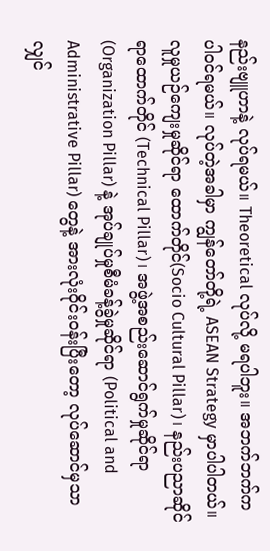နည်းဗျူဟာနဲ့ လုပ်ရမယ်။ Theoretical လုပ်လို့ မရပါဘူး။ အဘက်ဘက်က ပါဝင်ရမယ်။ လုပ်တဲ့အခါမှာ ကျွန်တော်တို့ရဲ့ ASEAN Strategy မှာပါပါတယ်။ လူမှုယဉ်ကျေးမှုဆိုင်ရာ ထောက်တိုင်(Socio Cultural Pillar)၊ နည်းပညာဆိုင်ရာထောက်တိုင် (Technical Pillar)၊ အဖွဲ့အစည်းဆောင်ရွက်မှုဆိုင်ရာ (Organization Pillar) နဲ့ အုပ်ချုပ်မှုစီမံခန့်ခွဲမှုဆိုင်ရာ (Political and Administrative Pillar) တွေနဲ့ အားလုံးဝိုင်းဝန်းပြီးတော့ လုပ်ဆောင်မှသာလျှင်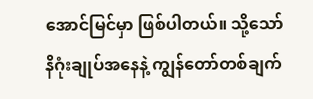အောင်မြင်မှာ ဖြစ်ပါတယ်။ သို့သော် နိဂုံးချုပ်အနေနဲ့ ကျွန်တော်တစ်ချက်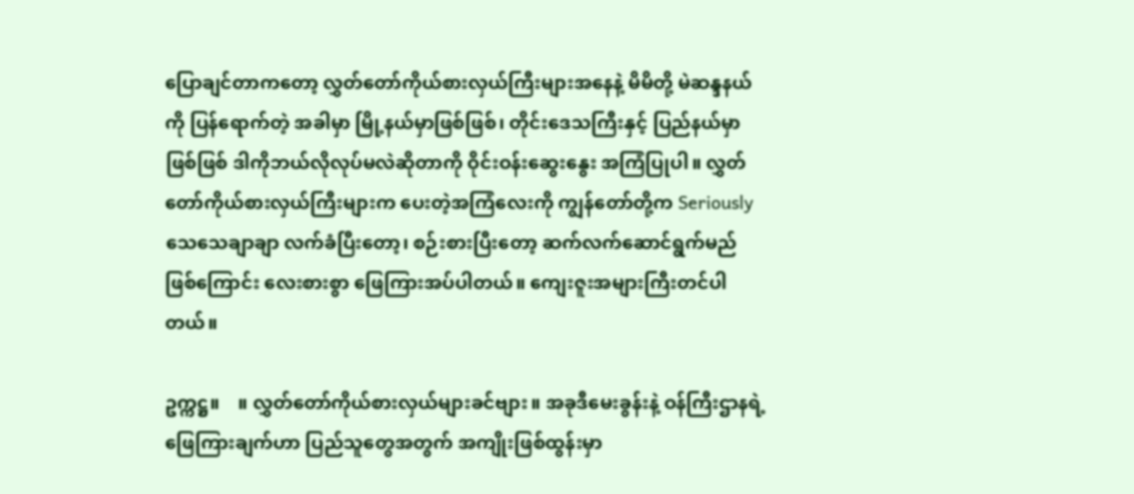ပြောချင်တာကတော့ လွှတ်တော်ကိုယ်စားလှယ်ကြီးများအနေနဲ့ မိမိတို့ မဲဆန္ဒနယ်ကို ပြန်ရောက်တဲ့ အခါမှာ မြို့နယ်မှာဖြစ်ဖြစ်၊ တိုင်းဒေသကြီးနှင့် ပြည်နယ်မှာဖြစ်ဖြစ် ဒါကိုဘယ်လိုလုပ်မလဲဆိုတာကို ဝိုင်းဝန်းဆွေးနွေး အကြံပြုပါ။ လွှတ်တော်ကိုယ်စားလှယ်ကြီးများက ပေးတဲ့အကြံလေးကို ကျွန်တော်တို့က Seriously သေသေချာချာ လက်ခံပြီးတော့၊ စဉ်းစားပြီးတော့ ဆက်လက်ဆောင်ရွက်မည်ဖြစ်ကြောင်း လေးစားစွာ ဖြေကြားအပ်ပါတယ်။ ကျေးဇူးအများကြီးတင်ပါတယ်။

ဥက္ကဋ္ဌ။    ။ လွှတ်တော်ကိုယ်စားလှယ်များခင်ဗျား။ အခုဒီမေးခွန်းနဲ့ ဝန်ကြီးဌာနရဲ့ ဖြေကြားချက်ဟာ ပြည်သူတွေအတွက် အကျိုးဖြစ်ထွန်းမှာ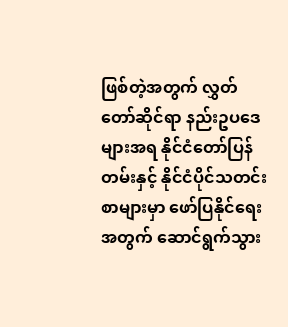ဖြစ်တဲ့အတွက် လွှတ်တော်ဆိုင်ရာ နည်းဥပဒေများအရ နိုင်ငံတော်ပြန်တမ်းနှင့် နိုင်ငံပိုင်သတင်းစာများမှာ ဖော်ပြနိုင်ရေးအတွက် ဆောင်ရွက်သွား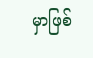မှာဖြစ်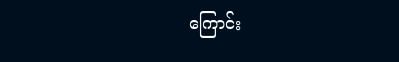ကြောင်း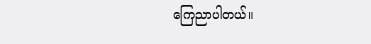ကြေညာပါတယ်။